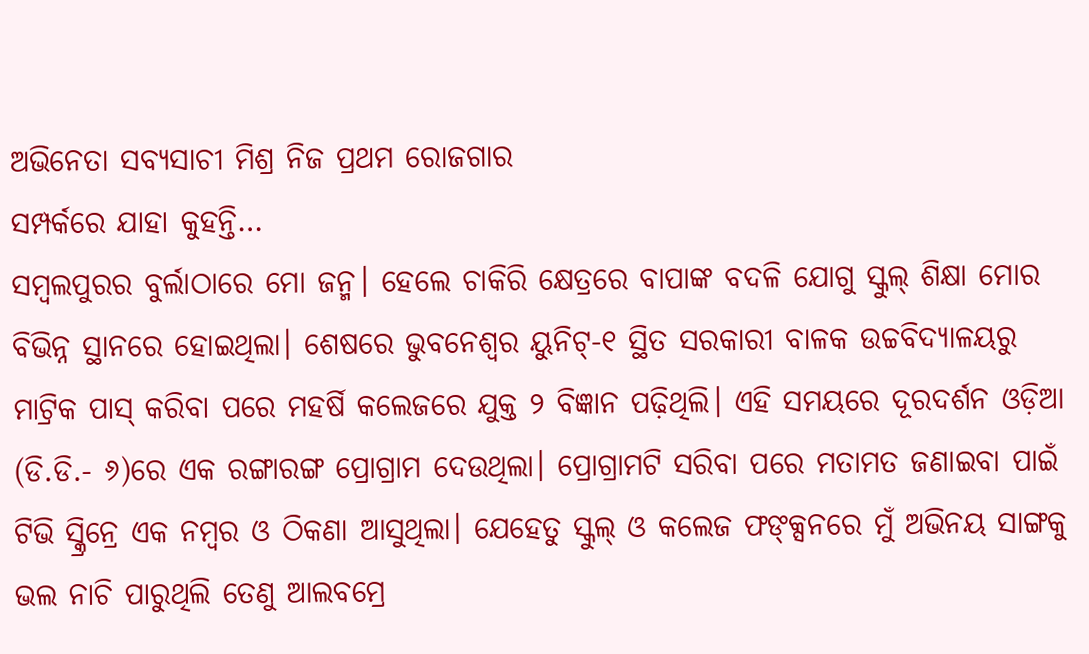ଅଭିନେତା ସବ୍ୟସାଚୀ ମିଶ୍ର ନିଜ ପ୍ରଥମ ରୋଜଗାର
ସମ୍ପର୍କରେ ଯାହା କୁହନ୍ତି…
ସମ୍ବଲପୁରର ବୁର୍ଲାଠାରେ ମୋ ଜନ୍ମ। ହେଲେ ଚାକିରି କ୍ଷେତ୍ରରେ ବାପାଙ୍କ ବଦଳି ଯୋଗୁ ସ୍କୁଲ୍ ଶିକ୍ଷା ମୋର ବିଭିନ୍ନ ସ୍ଥାନରେ ହୋଇଥିଲା। ଶେଷରେ ଭୁବନେଶ୍ବର ୟୁନିଟ୍-୧ ସ୍ଥିତ ସରକାରୀ ବାଳକ ଉଚ୍ଚବିଦ୍ୟାଳୟରୁ ମାଟ୍ରିକ ପାସ୍ କରିବା ପରେ ମହର୍ଷି କଲେଜରେ ଯୁକ୍ତ ୨ ବିଜ୍ଞାନ ପଢ଼ିଥିଲି। ଏହି ସମୟରେ ଦୂରଦର୍ଶନ ଓଡ଼ିଆ (ଡି.ଡି.- ୬)ରେ ଏକ ରଙ୍ଗାରଙ୍ଗ ପ୍ରୋଗ୍ରାମ ଦେଉଥିଲା। ପ୍ରୋଗ୍ରାମଟି ସରିବା ପରେ ମତାମତ ଜଣାଇବା ପାଇଁ ଟିଭି ସ୍କ୍ରିନ୍ରେ ଏକ ନମ୍ବର ଓ ଠିକଣା ଆସୁଥିଲା। ଯେହେତୁ ସ୍କୁଲ୍ ଓ କଲେଜ ଫଙ୍କ୍ସନରେ ମୁଁ ଅଭିନୟ ସାଙ୍ଗକୁ ଭଲ ନାଚି ପାରୁଥିଲି ତେଣୁ ଆଲବମ୍ରେ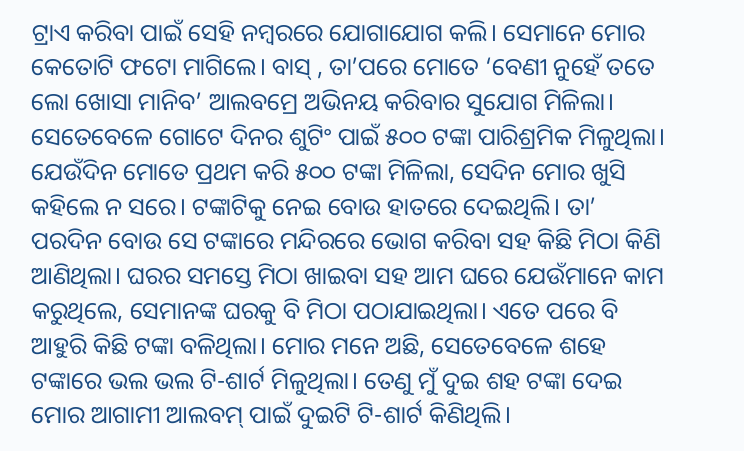ଟ୍ରାଏ କରିବା ପାଇଁ ସେହି ନମ୍ବରରେ ଯୋଗାଯୋଗ କଲି। ସେମାନେ ମୋର କେତୋଟି ଫଟୋ ମାଗିଲେ। ବାସ୍ , ତା’ପରେ ମୋତେ ‘ବେଣୀ ନୁହେଁ ତତେ ଲୋ ଖୋସା ମାନିବ’ ଆଲବମ୍ରେ ଅଭିନୟ କରିବାର ସୁଯୋଗ ମିଳିଲା। ସେତେବେଳେ ଗୋଟେ ଦିନର ଶୁଟିଂ ପାଇଁ ୫୦୦ ଟଙ୍କା ପାରିଶ୍ରମିକ ମିଳୁଥିଲା। ଯେଉଁଦିନ ମୋତେ ପ୍ରଥମ କରି ୫୦୦ ଟଙ୍କା ମିଳିଲା, ସେଦିନ ମୋର ଖୁସି କହିଲେ ନ ସରେ। ଟଙ୍କାଟିକୁ ନେଇ ବୋଉ ହାତରେ ଦେଇଥିଲି। ତା’ ପରଦିନ ବୋଉ ସେ ଟଙ୍କାରେ ମନ୍ଦିରରେ ଭୋଗ କରିବା ସହ କିଛି ମିଠା କିଣି ଆଣିଥିଲା। ଘରର ସମସ୍ତେ ମିଠା ଖାଇବା ସହ ଆମ ଘରେ ଯେଉଁମାନେ କାମ କରୁଥିଲେ, ସେମାନଙ୍କ ଘରକୁ ବି ମିଠା ପଠାଯାଇଥିଲା। ଏତେ ପରେ ବି ଆହୁରି କିଛି ଟଙ୍କା ବଳିଥିଲା। ମୋର ମନେ ଅଛି, ସେତେବେଳେ ଶହେ ଟଙ୍କାରେ ଭଲ ଭଲ ଟି-ଶାର୍ଟ ମିଳୁଥିଲା। ତେଣୁ ମୁଁ ଦୁଇ ଶହ ଟଙ୍କା ଦେଇ ମୋର ଆଗାମୀ ଆଲବମ୍ ପାଇଁ ଦୁଇଟି ଟି-ଶାର୍ଟ କିଣିଥିଲି।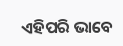ଏହିପରି ଭାବେ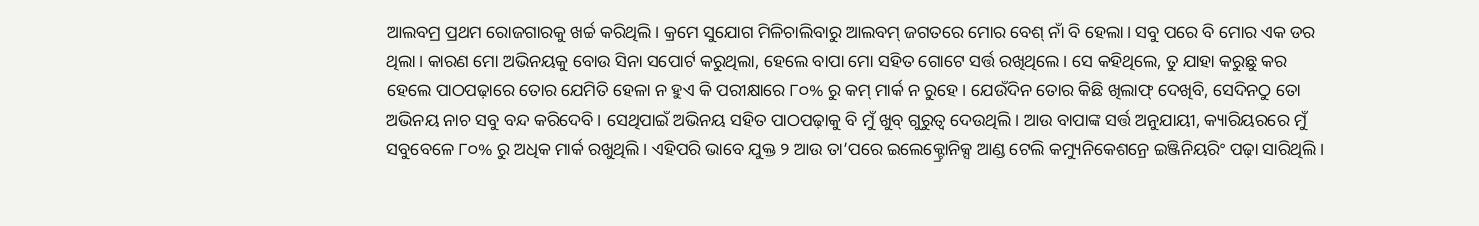ଆଲବମ୍ର ପ୍ରଥମ ରୋଜଗାରକୁ ଖର୍ଚ୍ଚ କରିଥିଲି। କ୍ରମେ ସୁଯୋଗ ମିଳିଚାଲିବାରୁ ଆଲବମ୍ ଜଗତରେ ମୋର ବେଶ୍ ନାଁ ବି ହେଲା। ସବୁ ପରେ ବି ମୋର ଏକ ଡର ଥିଲା। କାରଣ ମୋ ଅଭିନୟକୁ ବୋଉ ସିନା ସପୋର୍ଟ କରୁଥିଲା, ହେଲେ ବାପା ମୋ ସହିତ ଗୋଟେ ସର୍ତ୍ତ ରଖିଥିଲେ। ସେ କହିଥିଲେ, ତୁ ଯାହା କରୁଛୁ କର ହେଲେ ପାଠପଢ଼ାରେ ତୋର ଯେମିତି ହେଳା ନ ହୁଏ କି ପରୀକ୍ଷାରେ ୮୦% ରୁ କମ୍ ମାର୍କ ନ ରୁହେ। ଯେଉଁଦିନ ତୋର କିଛି ଖିଲାଫ୍ ଦେଖିବି, ସେଦିନଠୁ ତୋ ଅଭିନୟ ନାଚ ସବୁ ବନ୍ଦ କରିଦେବି। ସେଥିପାଇଁ ଅଭିନୟ ସହିତ ପାଠପଢ଼ାକୁ ବି ମୁଁ ଖୁବ୍ ଗୁରୁତ୍ୱ ଦେଉଥିଲି। ଆଉ ବାପାଙ୍କ ସର୍ତ୍ତ ଅନୁଯାୟୀ, କ୍ୟାରିୟରରେ ମୁଁ ସବୁବେଳେ ୮୦% ରୁ ଅଧିକ ମାର୍କ ରଖୁଥିଲି। ଏହିପରି ଭାବେ ଯୁକ୍ତ ୨ ଆଉ ତା’ପରେ ଇଲେକ୍ଟ୍ରୋନିକ୍ସ ଆଣ୍ଡ ଟେଲି କମ୍ୟୁନିକେଶନ୍ରେ ଇଞ୍ଜିନିୟରିଂ ପଢ଼ା ସାରିଥିଲି।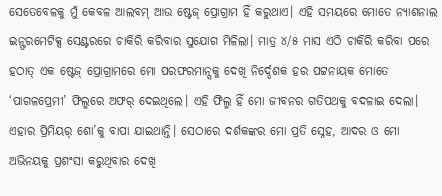ସେତେବେଳକୁ ମୁଁ କେବଳ ଆଲବମ୍ ଆଉ ଷ୍ଟେଜ୍ ପ୍ରୋଗ୍ରାମ ହିଁ କରୁଥାଏ। ଏହି ସମୟରେ ମୋତେ ନ୍ୟାଶନାଲ ଇନ୍ଫରମେଟିକ୍ସ ସେଣ୍ଟରରେ ଚାକିରି କରିବାର ସୁଯୋଗ ମିଳିଲା। ମାତ୍ର ୪/୫ ମାସ ଏଠି ଚାକିରି କରିବା ପରେ ହଠାତ୍ ଏକ ଷ୍ଟେଜ୍ ପ୍ରୋଗ୍ରାମରେ ମୋ ପରଫରମାନ୍ସକୁ ଦେଖି ନିର୍ଦ୍ଦେଶକ ହର ପଟ୍ଟନାୟକ ମୋତେ ‘ପାଗଳପ୍ରେମୀ’ ଫିଲ୍ମରେ ଅଫର୍ ଦେଇଥିଲେ। ଏହି ଫିଲ୍ମ ହିଁ ମୋ ଜୀବନର ଗତିପଥକୁ ବଦଳାଇ ଦେଲା। ଏହାର ପ୍ରିମିୟର୍ ଶୋ’କୁ ବାପା ଯାଇଥାନ୍ତି। ସେଠାରେ ଦର୍ଶକଙ୍କର ମୋ ପ୍ରତି ସ୍ନେହ, ଆଦର ଓ ମୋ ଅଭିନୟକୁ ପ୍ରଶଂସା କରୁଥିବାର ଦେଖି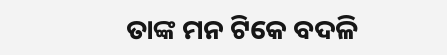ତାଙ୍କ ମନ ଟିକେ ବଦଳି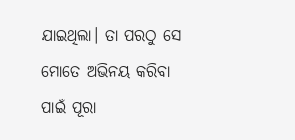ଯାଇଥିଲା। ତା ପରଠୁ ସେ ମୋତେ ଅଭିନୟ କରିବା ପାଇଁ ପୂରା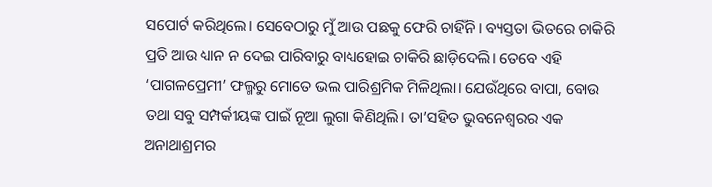ସପୋର୍ଟ କରିଥିଲେ। ସେବେଠାରୁ ମୁଁ ଆଉ ପଛକୁ ଫେରି ଚାହିଁନି। ବ୍ୟସ୍ତତା ଭିତରେ ଚାକିରି ପ୍ରତି ଆଉ ଧ୍ୟାନ ନ ଦେଇ ପାରିବାରୁ ବାଧ୍ୟହୋଇ ଚାକିରି ଛାଡ଼ିଦେଲି। ତେବେ ଏହି ‘ପାଗଳପ୍ରେମୀ’ ଫଲ୍ମରୁ ମୋତେ ଭଲ ପାରିଶ୍ରମିକ ମିଳିଥିଲା। ଯେଉଁଥିରେ ବାପା, ବୋଉ ତଥା ସବୁ ସମ୍ପର୍କୀୟଙ୍କ ପାଇଁ ନୂଆ ଲୁଗା କିଣିଥିଲି। ତା’ସହିତ ଭୁବନେଶ୍ବରର ଏକ ଅନାଥାଶ୍ରମର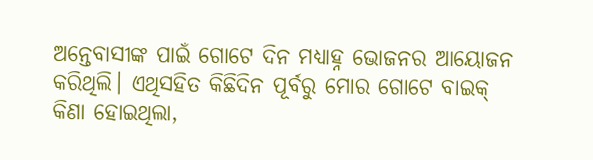ଅନ୍ତେବାସୀଙ୍କ ପାଇଁ ଗୋଟେ ଦିନ ମଧ୍ୟାହ୍ନ ଭୋଜନର ଆୟୋଜନ କରିଥିଲି। ଏଥିସହିତ କିଛିଦିନ ପୂର୍ବରୁ ମୋର ଗୋଟେ ବାଇକ୍ କିଣା ହୋଇଥିଲା,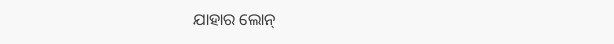ଯାହାର ଲୋନ୍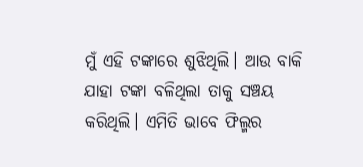ମୁଁ ଏହି ଟଙ୍କାରେ ଶୁଝିଥିଲି। ଆଉ ବାକି ଯାହା ଟଙ୍କା ବଳିଥିଲା ତାକୁ ସଞ୍ଚୟ କରିଥିଲି। ଏମିତି ଭାବେ ଫିଲ୍ମର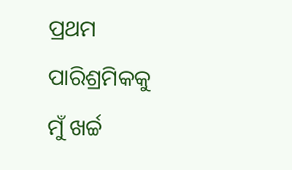ପ୍ରଥମ ପାରିଶ୍ରମିକକୁ ମୁଁ ଖର୍ଚ୍ଚ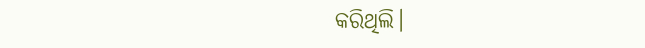କରିଥିଲି।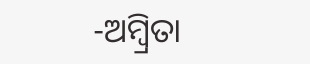-ଅମ୍ବ୍ରିତା